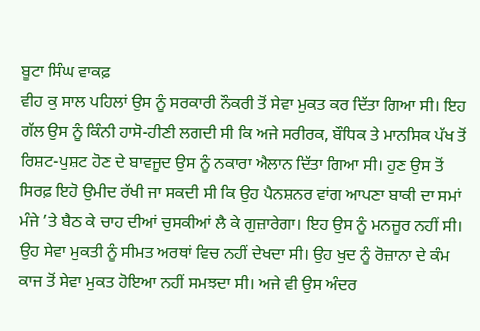ਬੂਟਾ ਸਿੰਘ ਵਾਕਫ਼
ਵੀਹ ਕੁ ਸਾਲ ਪਹਿਲਾਂ ਉਸ ਨੂੰ ਸਰਕਾਰੀ ਨੌਕਰੀ ਤੋਂ ਸੇਵਾ ਮੁਕਤ ਕਰ ਦਿੱਤਾ ਗਿਆ ਸੀ। ਇਹ ਗੱਲ ਉਸ ਨੂੰ ਕਿੰਨੀ ਹਾਸੋ-ਹੀਣੀ ਲਗਦੀ ਸੀ ਕਿ ਅਜੇ ਸਰੀਰਕ, ਬੌਧਿਕ ਤੇ ਮਾਨਸਿਕ ਪੱਖ ਤੋਂ ਰਿਸ਼ਟ-ਪੁਸ਼ਟ ਹੋਣ ਦੇ ਬਾਵਜੂਦ ਉਸ ਨੂੰ ਨਕਾਰਾ ਐਲਾਨ ਦਿੱਤਾ ਗਿਆ ਸੀ। ਹੁਣ ਉਸ ਤੋਂ ਸਿਰਫ਼ ਇਹੋ ਉਮੀਦ ਰੱਖੀ ਜਾ ਸਕਦੀ ਸੀ ਕਿ ਉਹ ਪੈਨਸ਼ਨਰ ਵਾਂਗ ਆਪਣਾ ਬਾਕੀ ਦਾ ਸਮਾਂ ਮੰਜੇ ’ਤੇ ਬੈਠ ਕੇ ਚਾਹ ਦੀਆਂ ਚੁਸਕੀਆਂ ਲੈ ਕੇ ਗੁਜ਼ਾਰੇਗਾ। ਇਹ ਉਸ ਨੂੰ ਮਨਜ਼ੂਰ ਨਹੀਂ ਸੀ। ਉਹ ਸੇਵਾ ਮੁਕਤੀ ਨੂੰ ਸੀਮਤ ਅਰਥਾਂ ਵਿਚ ਨਹੀਂ ਦੇਖਦਾ ਸੀ। ਉਹ ਖੁਦ ਨੂੰ ਰੋਜ਼ਾਨਾ ਦੇ ਕੰਮ ਕਾਜ ਤੋਂ ਸੇਵਾ ਮੁਕਤ ਹੋਇਆ ਨਹੀਂ ਸਮਝਦਾ ਸੀ। ਅਜੇ ਵੀ ਉਸ ਅੰਦਰ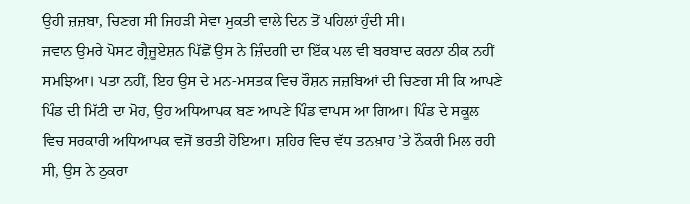ਉਹੀ ਜ਼ਜ਼ਬਾ, ਚਿਣਗ ਸੀ ਜਿਹੜੀ ਸੇਵਾ ਮੁਕਤੀ ਵਾਲੇ ਦਿਨ ਤੋਂ ਪਹਿਲਾਂ ਹੁੰਦੀ ਸੀ।
ਜਵਾਨ ਉਮਰੇ ਪੋਸਟ ਗ੍ਰੈਜੂਏਸ਼ਨ ਪਿੱਛੋਂ ਉਸ ਨੇ ਜ਼ਿੰਦਗੀ ਦਾ ਇੱਕ ਪਲ ਵੀ ਬਰਬਾਦ ਕਰਨਾ ਠੀਕ ਨਹੀਂ ਸਮਝਿਆ। ਪਤਾ ਨਹੀਂ, ਇਹ ਉਸ ਦੇ ਮਨ-ਮਸਤਕ ਵਿਚ ਰੌਸ਼ਨ ਜਜ਼ਬਿਆਂ ਦੀ ਚਿਣਗ ਸੀ ਕਿ ਆਪਣੇ ਪਿੰਡ ਦੀ ਮਿੱਟੀ ਦਾ ਮੋਹ, ਉਹ ਅਧਿਆਪਕ ਬਣ ਆਪਣੇ ਪਿੰਡ ਵਾਪਸ ਆ ਗਿਆ। ਪਿੰਡ ਦੇ ਸਕੂਲ ਵਿਚ ਸਰਕਾਰੀ ਅਧਿਆਪਕ ਵਜੋਂ ਭਰਤੀ ਹੋਇਆ। ਸ਼ਹਿਰ ਵਿਚ ਵੱਧ ਤਨਖ਼ਾਹ ’ਤੇ ਨੌਕਰੀ ਮਿਲ ਰਹੀ ਸੀ, ਉਸ ਨੇ ਠੁਕਰਾ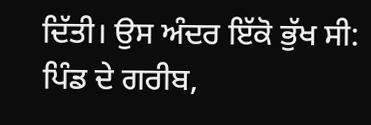ਦਿੱਤੀ। ਉਸ ਅੰਦਰ ਇੱਕੋ ਭੁੱਖ ਸੀ: ਪਿੰਡ ਦੇ ਗਰੀਬ,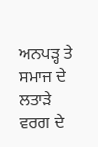ਅਨਪੜ੍ਹ ਤੇ ਸਮਾਜ ਦੇ ਲਤਾੜੇ ਵਰਗ ਦੇ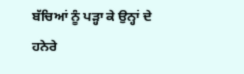ਬੱਚਿਆਂ ਨੂੰ ਪੜ੍ਹਾ ਕੇ ਉਨ੍ਹਾਂ ਦੇ ਹਨੇਰੇ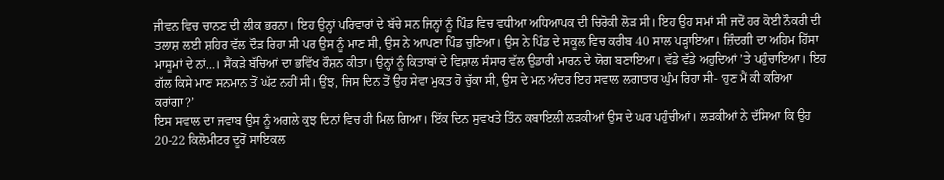ਜੀਵਨ ਵਿਚ ਚਾਨਣ ਦੀ ਲੀਕ ਭਰਨਾ। ਇਹ ਉਨ੍ਹਾਂ ਪਰਿਵਾਰਾਂ ਦੇ ਬੱਚੇ ਸਨ ਜਿਨ੍ਹਾਂ ਨੂੰ ਪਿੰਡ ਵਿਚ ਵਧੀਆ ਅਧਿਆਪਕ ਦੀ ਚਿਰੋਕੀ ਲੋੜ ਸੀ। ਇਹ ਉਹ ਸਮਾਂ ਸੀ ਜਦੋਂ ਹਰ ਕੋਈ ਨੌਕਰੀ ਦੀ ਤਲਾਸ਼ ਲਈ ਸ਼ਹਿਰ ਵੱਲ ਦੌੜ ਰਿਹਾ ਸੀ ਪਰ ਉਸ ਨੂੰ ਮਾਣ ਸੀ, ਉਸ ਨੇ ਆਪਣਾ ਪਿੰਡ ਚੁਣਿਆ। ਉਸ ਨੇ ਪਿੰਡ ਦੇ ਸਕੂਲ ਵਿਚ ਕਰੀਬ 40 ਸਾਲ ਪੜ੍ਹਾਇਆ। ਜ਼ਿੰਦਗੀ ਦਾ ਅਹਿਮ ਹਿੱਸਾ ਮਾਸੂਮਾਂ ਦੇ ਨਾਂ…। ਸੈਂਕੜੇ ਬੱਚਿਆਂ ਦਾ ਭਵਿੱਖ ਰੌਸ਼ਨ ਕੀਤਾ। ਉਨ੍ਹਾਂ ਨੂੰ ਕਿਤਾਬਾਂ ਦੇ ਵਿਸ਼ਾਲ ਸੰਸਾਰ ਵੱਲ ਉਡਾਰੀ ਮਾਰਨ ਦੇ ਯੋਗ ਬਣਾਇਆ। ਵੱਡੇ ਵੱਡੇ ਅਹੁਦਿਆਂ ’ਤੇ ਪਹੁੰਚਾਇਆ। ਇਹ ਗੱਲ ਕਿਸੇ ਮਾਣ ਸਨਮਾਨ ਤੋਂ ਘੱਟ ਨਹੀਂ ਸੀ। ਉਂਝ, ਜਿਸ ਦਿਨ ਤੋਂ ਉਹ ਸੇਵਾ ਮੁਕਤ ਹੋ ਚੁੱਕਾ ਸੀ, ਉਸ ਦੇ ਮਨ ਅੰਦਰ ਇਹ ਸਵਾਲ ਲਗਾਤਾਰ ਘੁੰਮ ਰਿਹਾ ਸੀ- ‘ਹੁਣ ਮੈਂ ਕੀ ਕਰਿਆ ਕਰਾਂਗਾ?’
ਇਸ ਸਵਾਲ ਦਾ ਜਵਾਬ ਉਸ ਨੂੰ ਅਗਲੇ ਕੁਝ ਦਿਨਾਂ ਵਿਚ ਹੀ ਮਿਲ ਗਿਆ। ਇੱਕ ਦਿਨ ਸੁਵਖਤੇ ਤਿੰਨ ਕਬਾਇਲੀ ਲੜਕੀਆਂ ਉਸ ਦੇ ਘਰ ਪਹੁੰਚੀਆਂ। ਲੜਕੀਆਂ ਨੇ ਦੱਸਿਆ ਕਿ ਉਹ 20-22 ਕਿਲੋਮੀਟਰ ਦੂਰੋਂ ਸਾਇਕਲ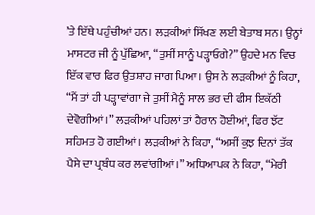’ਤੇ ਇੱਥੇ ਪਹੁੰਚੀਆਂ ਹਨ। ਲੜਕੀਆਂ ਸਿੱਖਣ ਲਈ ਬੇਤਾਬ ਸਨ। ਉਨ੍ਹਾਂ ਮਾਸਟਰ ਜੀ ਨੂੰ ਪੁੱਛਿਆ, “ਤੁਸੀਂ ਸਾਨੂੰ ਪੜ੍ਹਾਓਗੇ?” ਉਹਦੇ ਮਨ ਵਿਚ ਇੱਕ ਵਾਰ ਫਿਰ ਉਤਸ਼ਾਹ ਜਾਗ ਪਿਆ। ਉਸ ਨੇ ਲੜਕੀਆਂ ਨੂੰ ਕਿਹਾ, “ਮੈਂ ਤਾਂ ਹੀ ਪੜ੍ਹਾਵਾਂਗਾ ਜੇ ਤੁਸੀਂ ਮੈਨੂੰ ਸਾਲ ਭਰ ਦੀ ਫੀਸ ਇਕੱਠੀ ਦੇਵੋਗੀਆਂ।” ਲੜਕੀਆਂ ਪਹਿਲਾਂ ਤਾਂ ਹੈਰਾਨ ਹੋਈਆਂ, ਫਿਰ ਝੱਟ ਸਹਿਮਤ ਹੋ ਗਈਆਂ। ਲੜਕੀਆਂ ਨੇ ਕਿਹਾ, “ਅਸੀਂ ਕੁਝ ਦਿਨਾਂ ਤੱਕ ਪੈਸੇ ਦਾ ਪ੍ਰਬੰਧ ਕਰ ਲਵਾਂਗੀਆਂ।” ਅਧਿਆਪਕ ਨੇ ਕਿਹਾ, “ਮੇਰੀ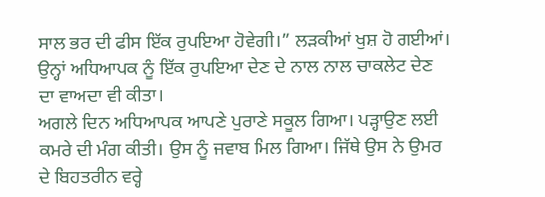ਸਾਲ ਭਰ ਦੀ ਫੀਸ ਇੱਕ ਰੁਪਇਆ ਹੋਵੇਗੀ।” ਲੜਕੀਆਂ ਖੁਸ਼ ਹੋ ਗਈਆਂ। ਉਨ੍ਹਾਂ ਅਧਿਆਪਕ ਨੂੰ ਇੱਕ ਰੁਪਇਆ ਦੇਣ ਦੇ ਨਾਲ ਨਾਲ ਚਾਕਲੇਟ ਦੇਣ ਦਾ ਵਾਅਦਾ ਵੀ ਕੀਤਾ।
ਅਗਲੇ ਦਿਨ ਅਧਿਆਪਕ ਆਪਣੇ ਪੁਰਾਣੇ ਸਕੂਲ ਗਿਆ। ਪੜ੍ਹਾਉਣ ਲਈ ਕਮਰੇ ਦੀ ਮੰਗ ਕੀਤੀ। ਉਸ ਨੂੰ ਜਵਾਬ ਮਿਲ ਗਿਆ। ਜਿੱਥੇ ਉਸ ਨੇ ਉਮਰ ਦੇ ਬਿਹਤਰੀਨ ਵਰ੍ਹੇ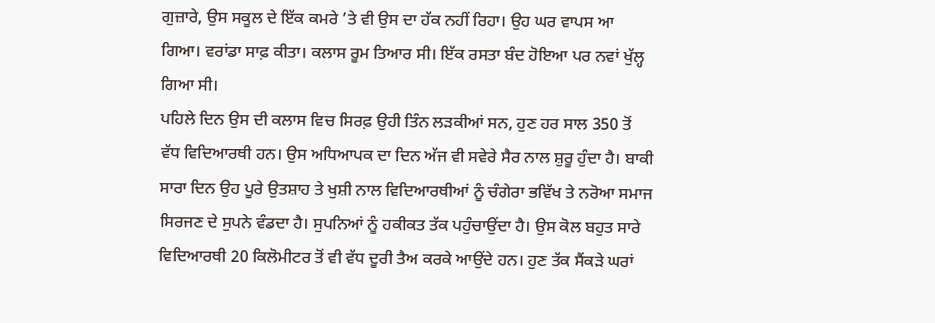ਗੁਜ਼ਾਰੇ, ਉਸ ਸਕੂਲ ਦੇ ਇੱਕ ਕਮਰੇ ’ਤੇ ਵੀ ਉਸ ਦਾ ਹੱਕ ਨਹੀਂ ਰਿਹਾ। ਉਹ ਘਰ ਵਾਪਸ ਆ ਗਿਆ। ਵਰਾਂਡਾ ਸਾਫ਼ ਕੀਤਾ। ਕਲਾਸ ਰੂਮ ਤਿਆਰ ਸੀ। ਇੱਕ ਰਸਤਾ ਬੰਦ ਹੋਇਆ ਪਰ ਨਵਾਂ ਖੁੱਲ੍ਹ ਗਿਆ ਸੀ।
ਪਹਿਲੇ ਦਿਨ ਉਸ ਦੀ ਕਲਾਸ ਵਿਚ ਸਿਰਫ਼ ਉਹੀ ਤਿੰਨ ਲੜਕੀਆਂ ਸਨ, ਹੁਣ ਹਰ ਸਾਲ 350 ਤੋਂ ਵੱਧ ਵਿਦਿਆਰਥੀ ਹਨ। ਉਸ ਅਧਿਆਪਕ ਦਾ ਦਿਨ ਅੱਜ ਵੀ ਸਵੇਰੇ ਸੈਰ ਨਾਲ ਸ਼ੁਰੂ ਹੁੰਦਾ ਹੈ। ਬਾਕੀ ਸਾਰਾ ਦਿਨ ਉਹ ਪੂਰੇ ਉਤਸ਼ਾਹ ਤੇ ਖੁਸ਼ੀ ਨਾਲ ਵਿਦਿਆਰਥੀਆਂ ਨੂੰ ਚੰਗੇਰਾ ਭਵਿੱਖ ਤੇ ਨਰੋਆ ਸਮਾਜ ਸਿਰਜਣ ਦੇ ਸੁਪਨੇ ਵੰਡਦਾ ਹੈ। ਸੁਪਨਿਆਂ ਨੂੰ ਹਕੀਕਤ ਤੱਕ ਪਹੁੰਚਾਉਂਦਾ ਹੈ। ਉਸ ਕੋਲ ਬਹੁਤ ਸਾਰੇ ਵਿਦਿਆਰਥੀ 20 ਕਿਲੋਮੀਟਰ ਤੋਂ ਵੀ ਵੱਧ ਦੂਰੀ ਤੈਅ ਕਰਕੇ ਆਉਂਦੇ ਹਨ। ਹੁਣ ਤੱਕ ਸੈਂਕੜੇ ਘਰਾਂ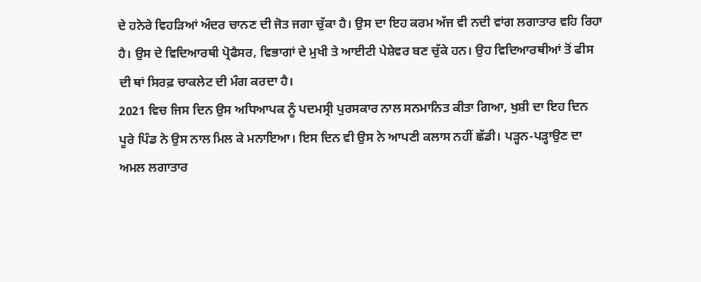ਦੇ ਹਨੇਰੇ ਵਿਹੜਿਆਂ ਅੰਦਰ ਚਾਨਣ ਦੀ ਜੋਤ ਜਗਾ ਚੁੱਕਾ ਹੈ। ਉਸ ਦਾ ਇਹ ਕਰਮ ਅੱਜ ਵੀ ਨਦੀ ਵਾਂਗ ਲਗਾਤਾਰ ਵਹਿ ਰਿਹਾ ਹੈ। ਉਸ ਦੇ ਵਿਦਿਆਰਥੀ ਪ੍ਰੋਫੈਸਰ, ਵਿਭਾਗਾਂ ਦੇ ਮੁਖੀ ਤੇ ਆਈਟੀ ਪੇਸ਼ੇਵਰ ਬਣ ਚੁੱਕੇ ਹਨ। ਉਹ ਵਿਦਿਆਰਥੀਆਂ ਤੋਂ ਫੀਸ ਦੀ ਥਾਂ ਸਿਰਫ਼ ਚਾਕਲੇਟ ਦੀ ਮੰਗ ਕਰਦਾ ਹੈ।
2021 ਵਿਚ ਜਿਸ ਦਿਨ ਉਸ ਅਧਿਆਪਕ ਨੂੰ ਪਦਮਸ੍ਰੀ ਪੁਰਸਕਾਰ ਨਾਲ ਸਨਮਾਨਿਤ ਕੀਤਾ ਗਿਆ, ਖੁਸ਼ੀ ਦਾ ਇਹ ਦਿਨ ਪੂਰੇ ਪਿੰਡ ਨੇ ਉਸ ਨਾਲ ਮਿਲ ਕੇ ਮਨਾਇਆ। ਇਸ ਦਿਨ ਵੀ ਉਸ ਨੇ ਆਪਣੀ ਕਲਾਸ ਨਹੀਂ ਛੱਡੀ। ਪੜ੍ਹਨ-ਪੜ੍ਹਾਉਣ ਦਾ ਅਮਲ ਲਗਾਤਾਰ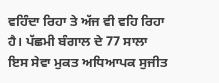ਵਹਿੰਦਾ ਰਿਹਾ ਤੇ ਅੱਜ ਵੀ ਵਹਿ ਰਿਹਾ ਹੈ। ਪੱਛਮੀ ਬੰਗਾਲ ਦੇ 77 ਸਾਲਾ ਇਸ ਸੇਵਾ ਮੁਕਤ ਅਧਿਆਪਕ ਸੁਜੀਤ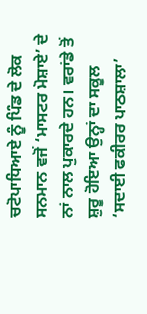ਚਟੋਪਾਧਿਆਏ ਨੂੰ ਪਿੰਡ ਦੇ ਲੋਕ ਸਨਮਾਨ ਵਜੋਂ ‘ਮਾਸਟਰ ਮੋਸ਼ਾਏ’ ਦੇ ਨਾਂ ਨਾਲ ਪੁਕਾਰਦੇ ਹਨ। ਵਰਾਂਡੇ ਤੋਂ ਸ਼ੁਰੂ ਹੋਇਆ ਉਨ੍ਹਾਂ ਦਾ ਸਕੂਲ ‘ਸਦਾਈ ਫਕੀਰਰ ਪਾਠਸ਼ਾਲਾ’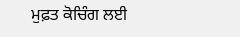ਮੁਫ਼ਤ ਕੋਚਿੰਗ ਲਈ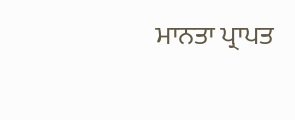ਮਾਨਤਾ ਪ੍ਰਾਪਤ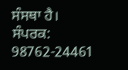ਸੰਸਥਾ ਹੈ।
ਸੰਪਰਕ: 98762-24461